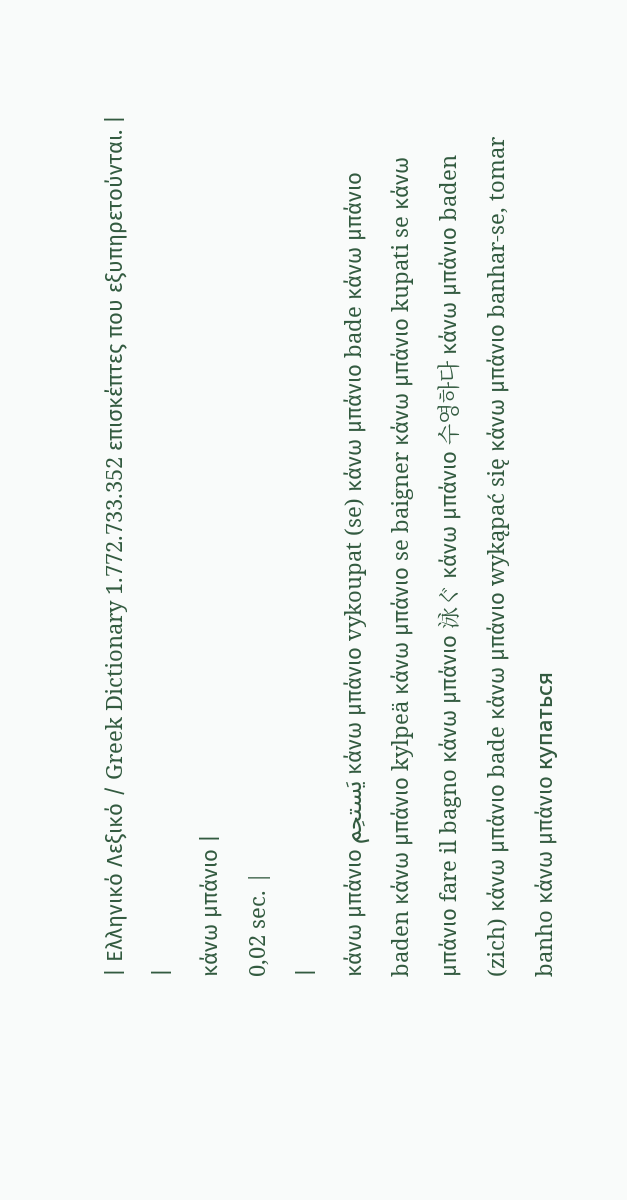| Ελληνικό Λεξικό / Greek Dictionary 1.772.733.352 επισκέπτες που εξυπηρετούνται. |
|
κάνω μπάνιο |
0,02 sec. |
|
κάνω μπάνιο يَستحِم κάνω μπάνιο vykoupat (se) κάνω μπάνιο bade κάνω μπάνιο baden κάνω μπάνιο kylpeä κάνω μπάνιο se baigner κάνω μπάνιο kupati se κάνω μπάνιο fare il bagno κάνω μπάνιο 泳ぐ κάνω μπάνιο 수영하다 κάνω μπάνιο baden (zich) κάνω μπάνιο bade κάνω μπάνιο wykąpać się κάνω μπάνιο banhar-se, tomar banho κάνω μπάνιο купаться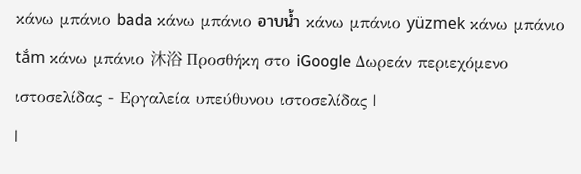κάνω μπάνιο bada κάνω μπάνιο อาบน้ำ κάνω μπάνιο yüzmek κάνω μπάνιο tắm κάνω μπάνιο 沐浴 Προσθήκη στο iGoogle Δωρεάν περιεχόμενο ιστοσελίδας - Εργαλεία υπεύθυνου ιστοσελίδας |
|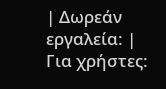| Δωρεάν εργαλεία: |
Για χρήστες: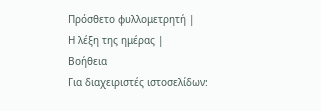Πρόσθετο φυλλομετρητή |
Η λέξη της ημέρας |
Βοήθεια
Για διαχειριστές ιστοσελίδων: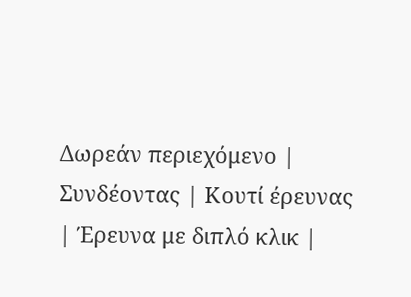Δωρεάν περιεχόμενο | Συνδέοντας | Κουτί έρευνας | Έρευνα με διπλό κλικ |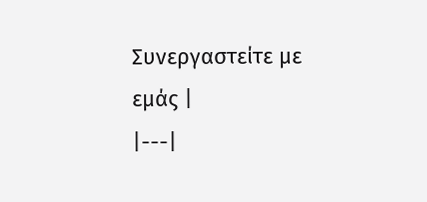Συνεργαστείτε με εμάς |
|---|